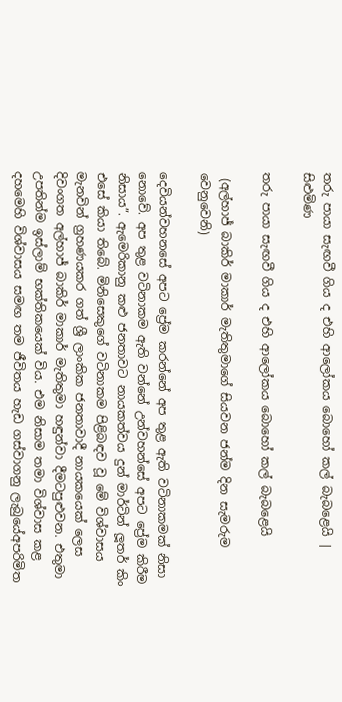තරු පායා සැඟවී ගිය ද එහි ආලෝකය බොහෝ කල් බැබළෙයි | සිළුමිණ

තරු පායා සැඟවී ගිය ද එහි ආලෝකය බොහෝ කල් බැබළෙයි

 (අල්හාජ් බාකිර් මාකාර් මැතිතුමාගේ සියවන ජන්ම දින සැමරුම වෙනුවෙනි)

දෙවියන්වහනසේ අපට ප්‍රේම කරන්නේ අප තුළ ඇති වටිනාකමක් නිසා නොවේ. අප තුළ වටිනාකම ඇති වන්නේ උන්වහන්සේ අපට ප්‍රේම කිරීම නිසාය”. ඇමෙරිකානු කළු ජනතාවට නායකත්වය දුන් මාර්ටින් ලූතර් කිං එසේ කියා තිබේ. මිනිසෙකුගේ වටිනාකම පිළිබඳව වූ මේ විශ්වාසය මැනවින් ග්‍රහණයකර ගත් ශ්‍රී ලාංකික ජනතාවාදී නායකයෙක් ලෙස දිවංගත අල්හාජ් බාකිර් මාකාර් මැතිතුමා හඳුන්වා දීමටපුළුවන. එතුමා උපතින්ම ඉස්ලාම් භක්තිකයෙක් විය. එම නිසාම තමා විශ්වාස කළ දහමෙහි විශ්වාසය සමඟ තම ජීවිතය හැඩ ගස්වාගනු ලැබුයේඅපරිමිත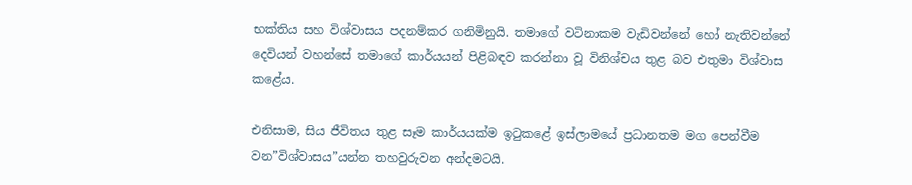භක්තිය සහ විශ්වාසය පදනම්කර ගනිමිනුයි. තමාගේ වටිනාකම වැඩිවන්නේ හෝ නැතිවන්නේ දෙවියන් වහන්සේ තමාගේ කාර්යයන් පිළිබඳව කරන්නා වූ විනිශ්චය තුළ බව එතුමා විශ්වාස කළේය.

එනිසාම, සිය ජීවිතය තුළ සෑම කාර්යයක්ම ඉටුකළේ ඉස්ලාමයේ ප්‍රධානතම මග පෙන්වීම වන”විශ්වාසය”යන්න තහවුරුවන අන්දමටයි.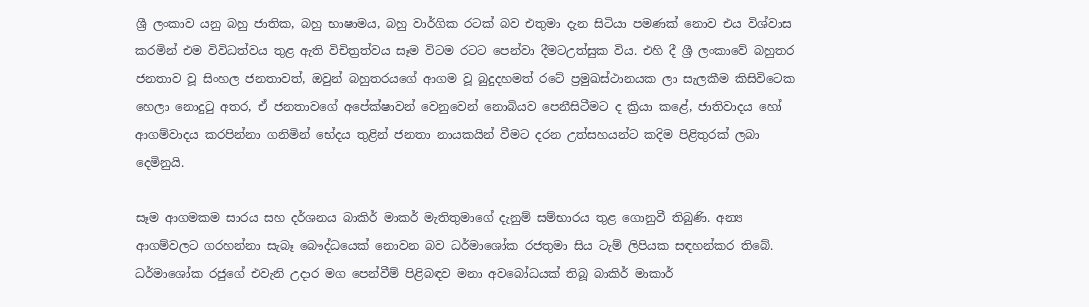ශ්‍රී ලංකාව යනු බහු ජාතික, බහු භාෂාමය, බහු වාර්ගික රටක් බව එතුමා දැන සිටියා පමණක් නොව එය විශ්වාස කරමින් එම විවිධත්වය තුළ ඇති විචිත්‍රත්වය සෑම විටම රටට පෙන්වා දීමටඋත්සුක විය. එහි දී ශ්‍රී ලංකාවේ බහුතර ජනතාව වූ සිංහල ජනතාවත්, ඔවුන් බහුතරයගේ ආගම වූ බුදුදහමත් රටේ ප්‍රමුඛස්ථානයක ලා සැලකීම කිසිවිටෙක හෙලා නොදුටු අතර, ඒ ජනතාවගේ අපේක්ෂාවන් වෙනුවෙන් නොබියව පෙනීසිටීමට ද ක්‍රියා කළේ, ජාතිවාදය හෝ ආගම්වාදය කරපින්නා ගනිමින් භේදය තුළින් ජනතා නායකයින් වීමට දරන උත්සහයන්ට කදිම පිළිතුරක් ලබා දෙමිනුයි.

සෑම ආගමකම සාරය සහ දර්ශනය බාකිර් මාකර් මැතිතුමාගේ දැනුම් සම්භාරය තුළ ගොනුවී තිබුණි. අන්‍ය ආගම්වලට ගරහන්නා සැබෑ බෞද්ධයෙක් නොවන බව ධර්මාශෝක රජතුමා සිය ටැම් ලිපියක සඳහන්කර තිබේ. ධර්මාශෝක රජුගේ එවැනි උදාර මග පෙන්වීම් පිළිබඳව මනා අවබෝධයක් තිබූ බාකිර් මාකාර්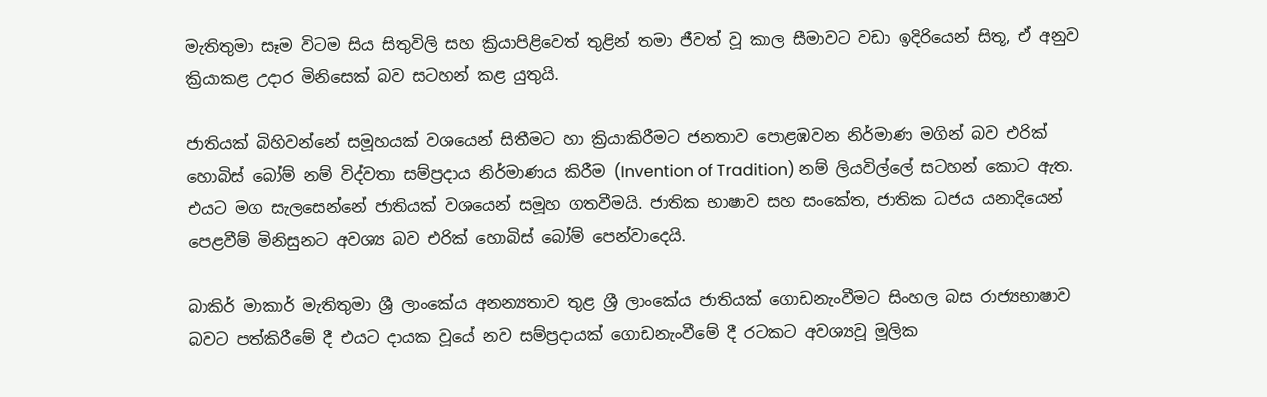මැතිතුමා සෑම විටම සිය සිතුවිලි සහ ක්‍රියාපිළිවෙත් තුළින් තමා ජීවත් වූ කාල සීමාවට වඩා ඉදිරියෙන් සිතූ, ඒ අනුව ක්‍රියාකළ උදාර මිනිසෙක් බව සටහන් කළ යුතුයි.

ජාතියක් බිහිවන්නේ සමූහයක් වශයෙන් සිතීමට හා ක්‍රියාකිරීමට ජනතාව පොළඹවන නිර්මාණ මගින් බව එරික් හොබිස් බෝම් නම් විද්වතා සම්ප්‍රදාය නිර්මාණය කිරීම (Invention of Tradition) නම් ලියවිල්ලේ සටහන් කොට ඇත. එයට මග සැලසෙන්නේ ජාතියක් වශයෙන් සමූහ ගතවීමයි. ජාතික භාෂාව සහ සංකේත, ජාතික ධජය යනාදියෙන් පෙළවීම් මිනිසුනට අවශ්‍ය බව එරික් හොබිස් බෝම් පෙන්වාදෙයි.

බාකිර් මාකාර් මැතිතුමා ශ්‍රී ලාංකේය අනන්‍යතාව තුළ ශ්‍රී ලාංකේය ජාතියක් ගොඩනැංවීමට සිංහල බස රාජ්‍යභාෂාව බවට පත්කිරීමේ දී එයට දායක වූයේ නව සම්ප්‍රදායක් ගොඩනැංවීමේ දී රටකට අවශ්‍යවූ මූලික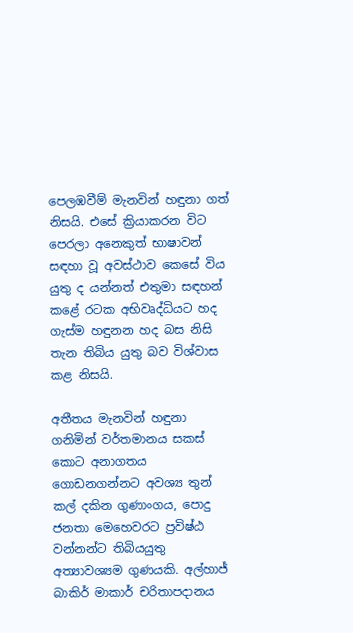පෙලඹවීම් මැනවින් හඳුනා ගත් නිසයි. එසේ ක්‍රියාකරන විට පෙරලා අනෙකුත් භාෂාවන් සඳහා වූ අවස්ථාව කෙසේ විය යුතු ද යන්නත් එතුමා සඳහන් කළේ රටක අභිවෘද්ධියට හද ගැස්ම හඳුනන හද බස නිසි තැන තිබිය යුතු බව විශ්වාස කළ නිසයි.

අතීතය මැනවින් හඳුනා ගනිමින් වර්තමානය සකස් කොට අනාගතය ගොඩනගන්නට අවශ්‍ය තුන් කල් දකින ගුණාංගය, පොදු ජනතා මෙහෙවරට ප්‍රවිෂ්ඨ වන්නන්ට තිබියයුතු අත්‍යාවශ්‍යම ගුණයකි. අල්හාජ් බාකිර් මාකාර් චරිතාපදානය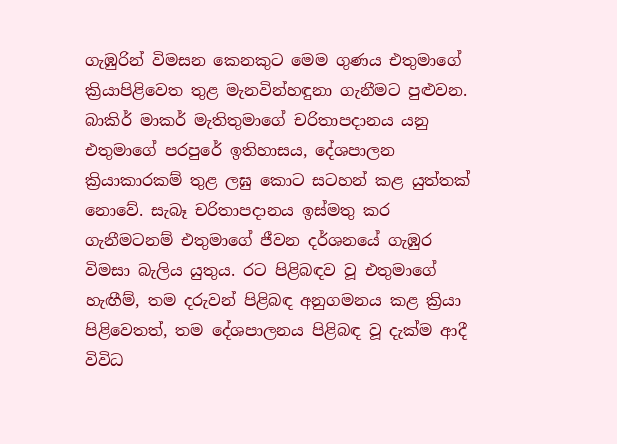ගැඹුරින් විමසන කෙනකුට මෙම ගුණය එතුමාගේ ක්‍රියාපිළිවෙත තුළ මැනවින්හඳුනා ගැනීමට පුළුවන. බාකිර් මාකර් මැතිතුමාගේ චරිතාපදානය යනු එතුමාගේ පරපුරේ ඉතිහාසය, දේශපාලන ක්‍රියාකාරකම් තුළ ලඝු කොට සටහන් කළ යුත්තක් නොවේ. සැබෑ චරිතාපදානය ඉස්මතු කර ගැනීමටනම් එතුමාගේ ජීවන දර්ශනයේ ගැඹුර විමසා බැලිය යුතුය. රට පිළිබඳව වූ එතුමාගේ හැඟීම්, තම දරුවන් පිළිබඳ අනුගමනය කළ ක්‍රියා පිළිවෙතත්, තම දේශපාලනය පිළිබඳ වූ දැක්ම ආදී විවිධ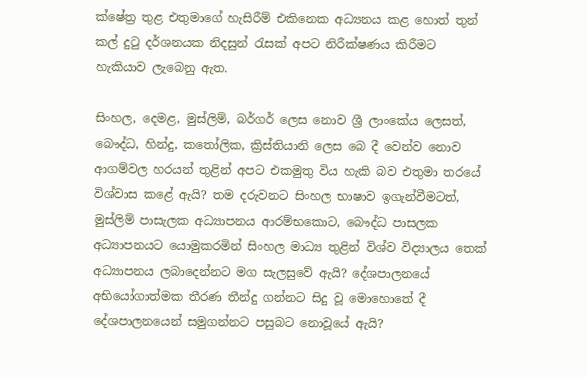ක්ෂේත්‍ර තුළ එතුමාගේ හැසිරීම් එකිනෙක අධ්‍යනය කළ හොත් තුන් කල් දුටු දර්ශනයක නිදසුන් රැසක් අපට නිරීක්ෂණය කිරීමට හැකියාව ලැබෙනු ඇත.

සිංහල, දෙමළ, මුස්ලිම්, බර්ගර් ලෙස නොව ශ්‍රී ලාංකේය ලෙසත්, බෞද්ධ, හින්දු, කතෝලික, ක්‍රිස්තියානි ලෙස බෙ දී වෙන්ව නොව ආගම්වල හරයන් තුළින් අපට එකමුතු විය හැකි බව එතුමා තරයේ විශ්වාස කළේ ඇයි? තම දරුවනට සිංහල භාෂාව ඉගැන්වීමටත්, මුස්ලිම් පාසැලක අධ්‍යාපනය ආරම්භකොට, බෞද්ධ පාසලක අධ්‍යාපනයට යොමුකරමින් සිංහල මාධ්‍ය තුළින් විශ්ව විද්‍යාලය තෙක් අධ්‍යාපනය ලබාදෙන්නට මග සැලසුවේ ඇයි? දේශපාලනයේ අභියෝගාත්මක තීරණ තීන්දු ගන්නට සිදු වූ මොහොතේ දී දේශපාලනයෙන් සමුගන්නට පසුබට නොවූයේ ඇයි?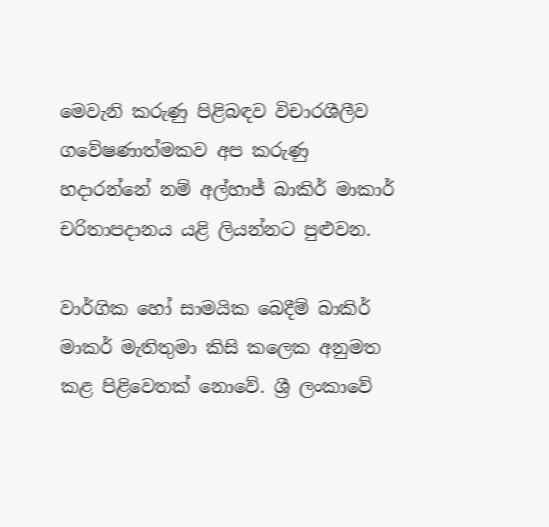මෙවැනි කරුණු පිළිබඳව විචාරශීලීව ගවේෂණාත්මකව අප කරුණු හදාරන්නේ නම් අල්හාජ් බාකිර් මාකාර් චරිතාපදානය යළි ලියන්නට පුළුවන.

වාර්ගික හෝ සාමයික බෙදීම් බාකිර් මාකර් මැතිතුමා කිසි කලෙක අනුමත කළ පිළිවෙතක් නොවේ. ශ්‍රී ලංකාවේ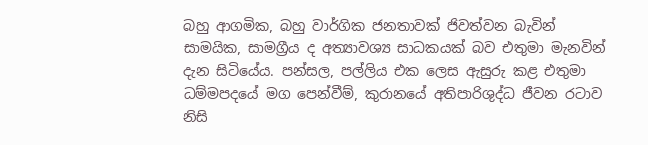බහු ආගමික, බහු වාර්ගික ජනතාවක් ජිවත්වන බැවින් සාමයික, සාමග්‍රීය ද අත්‍යාවශ්‍ය සාධකයක් බව එතුමා මැනවින් දැන සිටියේය. පන්සල, පල්ලිය එක ලෙස ඇසුරු කළ එතුමා ධම්මපදයේ මග පෙන්වීම්, කුරානයේ අතිපාරිශුද්ධ ජීවන රටාව නිසි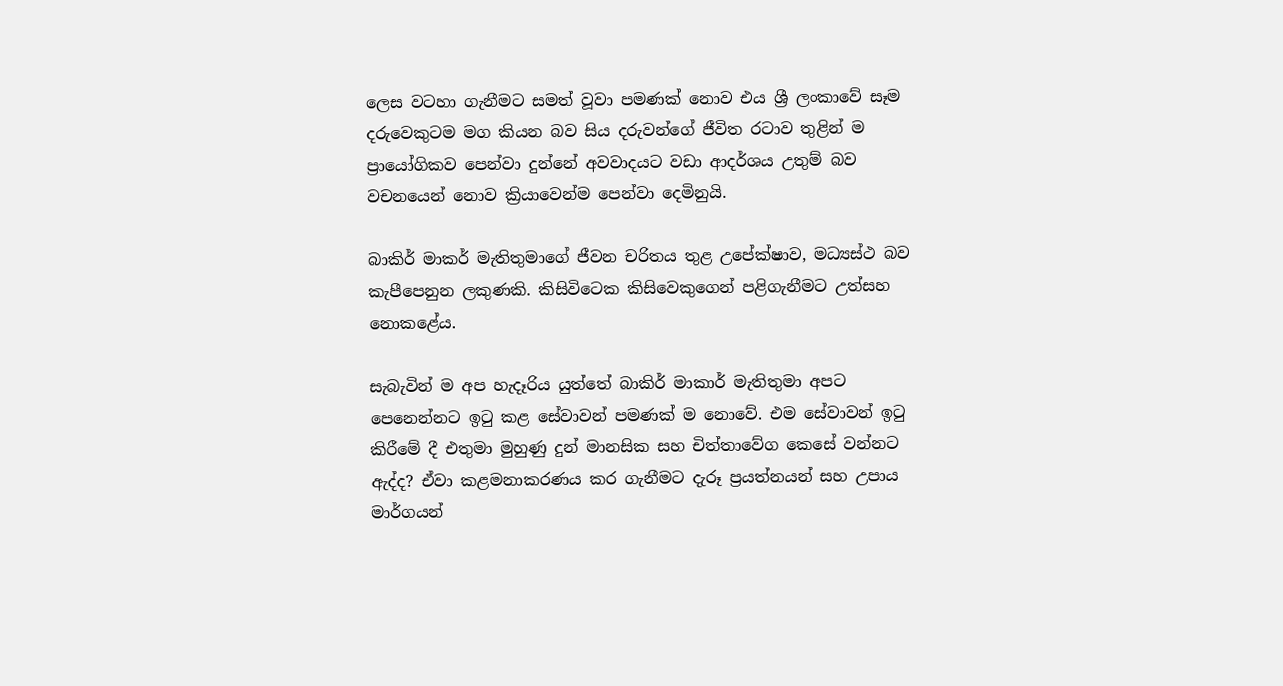ලෙස වටහා ගැනීමට සමත් වූවා පමණක් නොව එය ශ්‍රී ලංකාවේ සෑම දරුවෙකුටම මග කියන බව සිය දරුවන්ගේ ජීවිත රටාව තුළින් ම ප්‍රායෝගිකව පෙන්වා දුන්නේ අවවාදයට වඩා ආදර්ශය උතුම් බව වචනයෙන් නොව ක්‍රියාවෙන්ම පෙන්වා දෙමිනුයි.

බාකිර් මාකර් මැතිතුමාගේ ජීවන චරිතය තුළ උපේක්ෂාව, මධ්‍යස්ථ බව කැපීපෙනුන ලකුණකි. කිසිවිටෙක කිසිවෙකුගෙන් පළිගැනීමට උත්සහ නොකළේය.

සැබැවින් ම අප හැදෑරිය යුත්තේ බාකිර් මාකාර් මැතිතුමා අපට පෙනෙන්නට ඉටු කළ සේවාවන් පමණක් ම නොවේ. එම සේවාවන් ඉටු කිරීමේ දී එතුමා මුහුණු දුන් මානසික සහ චිත්තාවේග කෙසේ වන්නට ඇද්ද? ඒවා කළමනාකරණය කර ගැනීමට දැරූ ප්‍රයත්නයන් සහ උපාය මාර්ගයන්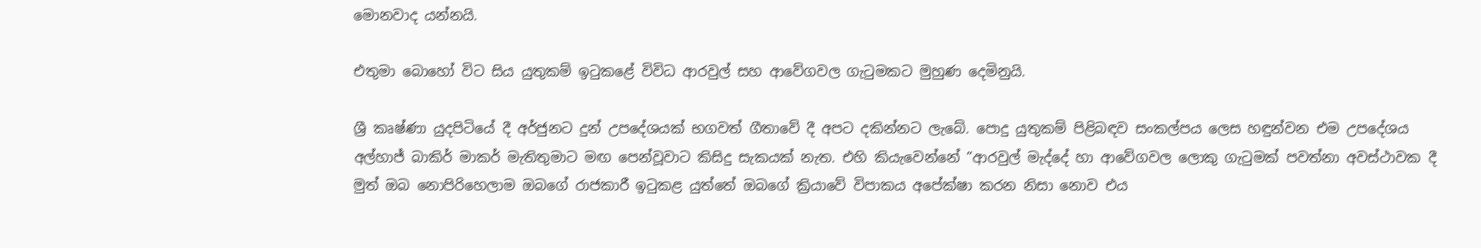මොනවාද යන්නයි.

එතුමා බොහෝ විට සිය යුතුකම් ඉටුකළේ විවිධ ආරවුල් සහ ආවේගවල ගැටුමකට මුහුණ දෙමිනුයි.

ශ්‍රී කෘෂ්ණා යුදපිටියේ දී අර්ජුනට දුන් උපදේශයක් භගවත් ගීතාවේ දී අපට දකින්නට ලැබේ. පොදු යුතුකම් පිළිබඳව සංකල්පය ලෙස හඳුන්වන එම උපදේශය අල්හාජ් බාකිර් මාකර් මැතිතුමාට මඟ පෙන්වූවාට කිසිදු සැකයක් නැත. එහි කියැවෙන්නේ ”ආරවුල් මැද්දේ හා ආවේගවල ලොකු ගැටුමක් පවත්නා අවස්ථාවක දී මුත් ඔබ නොපිරිහෙලාම ඔබගේ රාජකාරී ඉටුකළ යුත්තේ ඔබගේ ක්‍රියාවේ විපාකය අපේක්ෂා කරන නිසා නොව එය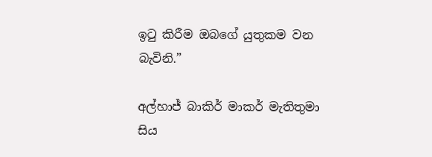ඉටු කිරීම ඔබගේ යුතුකම වන බැවිනි.”

අල්හාජ් බාකිර් මාකර් මැතිතුමා සිය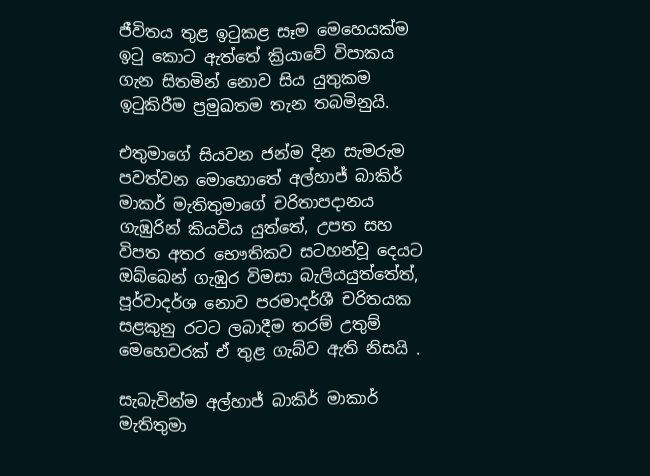ජීවිතය තුළ ඉටුකළ සෑම මෙහෙයක්ම ඉටු කොට ඇත්තේ ක්‍රියාවේ විපාකය ගැන සිතමින් නොව සිය යුතුකම ඉටුකිරීම ප්‍රමුඛතම තැන තබමිනුයි.

එතුමාගේ සියවන ජන්ම දින සැමරුම පවත්වන මොහොතේ අල්හාජ් බාකිර් මාකර් මැතිතුමාගේ චරිතාපදානය ගැඹුරින් කියවිය යුත්තේ, උපත සහ විපත අතර භෞතිකව සටහන්වූ දෙයට ඔබ්බෙන් ගැඹුර විමසා බැලියයුත්තේත්, පූර්වාදර්ශ නොව පරමාදර්ශී චරිතයක සළකුනු රටට ලබාදීම තරම් උතුම් මෙහෙවරක් ඒ තුළ ගැබ්ව ඇති නිසයි .

සැබැවින්ම අල්හාජ් බාකිර් මාකාර් මැතිතුමා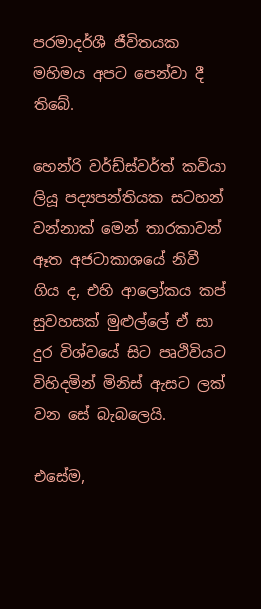පරමාදර්ශී ජීවිතයක මහිමය අපට පෙන්වා දී තිබේ.

හෙන්රි වර්ඩ්ස්වර්ත් කවියා ලියූ පද්‍යපන්තියක සටහන් වන්නාක් මෙන් තාරකාවන් ඈත අජටාකාශයේ නිවී ගිය ද, එහි ආලෝකය කප් සුවහසක් මුළුල්ලේ ඒ සා දුර විශ්වයේ සිට පෘථිවියට විහිදමින් මිනිස් ඇසට ලක් වන සේ බැබලෙයි.

එසේම,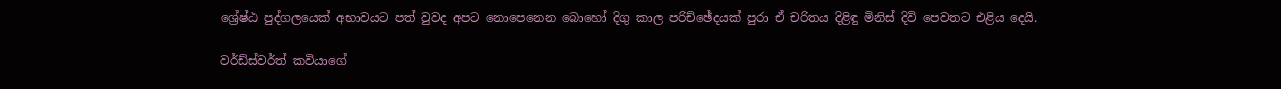ශ්‍රේෂ්ඨ පුද්ගලයෙක් අභාවයට පත් වුවද අපට නොපෙනෙන බොහෝ දිගු කාල පරිච්ඡේදයක් පුරා ඒ චරිතය දිළිඳු මිනිස් දිවි පෙවතට එළිය දෙයි.

වර්ඩ්ස්වර්ත් කවියාගේ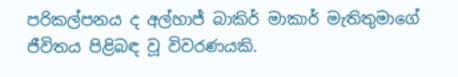පරිකල්පනය ද අල්හාජ් බාකිර් මාකාර් මැතිතුමාගේ ජීවිතය පිළිබඳ වූ විවරණයකි.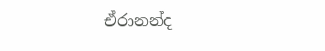ඒරානන්ද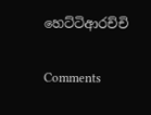හෙට්ටිආරච්චි

Comments